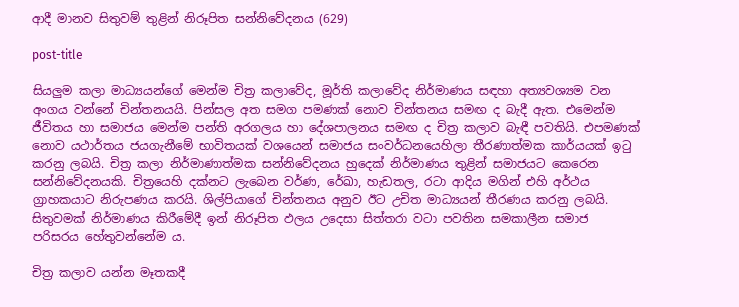ආදී මානව සිතුවම් තුළින් නිරූපිත සන්නිවේදනය (629)

post-title

සියලුම කලා මාධ්‍යයන්ගේ මෙන්ම චිත්‍ර කලාවේද, මූර්ති කලාවේද නිර්මාණය සඳහා අත්‍යවශ්‍යම වන අංගය වන්නේ චින්තනයයි. පින්සල අත සමග පමණක් නොව චින්තනය සමඟ ද බැදී ඇත. එමෙන්ම ජීවිතය හා සමාජය මෙන්ම පන්ති අරගලය හා දේශපාලනය සමඟ ද චිත්‍ර කලාව බැඳී පවතියි. එපමණක් නොව යථාර්තය ජයගැනීමේ භාවිතයක් වශයෙන් සමාජය සංවර්ධනයෙහිලා තීරණාත්මක කාර්යයක් ඉටු කරනු ලබයි. චිත්‍ර කලා නිර්මාණාත්මක සන්නිවේදනය හුදෙක් නිර්මාණය තුළින් සමාජයට කෙරෙන සන්නිවේදනයකි. චිත්‍රයෙහි දක්නට ලැබෙන වර්ණ, රේඛා, හැඩතල, රටා ආදිය මගින් එහි අර්ථය ග්‍රාහකයාට නිරුපණය කරයි. ශිල්පියාගේ චින්තනය අනුව ඊට උචිත මාධ්‍යයන් තීරණය කරනු ලබයි. සිතුවමක් නිර්මාණය කිරීමේදී ඉන් නිරූපිත ඵලය උදෙසා සිත්තරා වටා පවතින සමකාලීන සමාජ පරිසරය හේතුවන්නේම ය.

චිත්‍ර කලාව යන්න මෑතකදී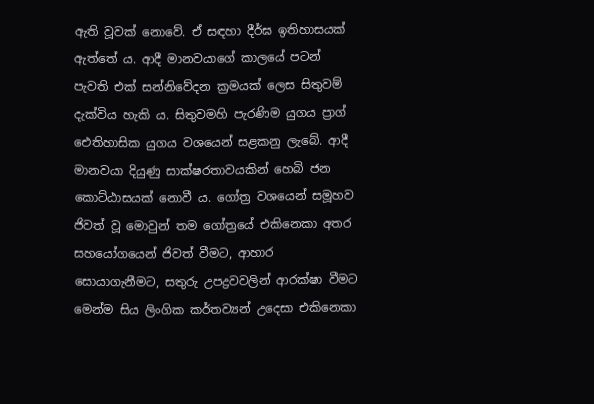ඇති වූවක් නොවේ. ඒ සඳහා දීර්ඝ ඉතිහාසයක් ඇත්තේ ය. ආදී මානවයාගේ කාලයේ පටන් පැවති එක් සන්නිවේදන ක්‍රමයක් ලෙස සිතුවම් දැක්විය හැකි ය. සිතුවමහි පැරණිම යුගය ප්‍රාග් ඓතිහාසික යුගය වශයෙන් සළකනු ලැබේ. ආදී මානවයා දියුණු සාක්ෂරතාවයකින් හෙබි ජන කොට්ඨාසයක් නොවී ය. ගෝත්‍ර වශයෙන් සමූහව ජිවත් වූ මොවුන් තම ගෝත්‍රයේ එකිනෙකා අතර සහයෝගයෙන් ජිවත් වීමට, ආහාර සොයාගැනීමට, සතුරු උපද්‍රවවලින් ආරක්ෂා වීමට මෙන්ම සිය ලිංගික කර්තව්‍යන් උදෙසා එකිනෙකා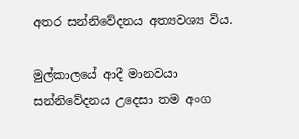අතර සන්නිවේදනය අත්‍යවශ්‍ය විය.

මුල්කාලයේ ආදී මානවයා සන්නිවේදනය උදෙසා තම අංග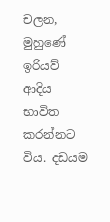චලන, මුහුණේ ඉරියව් ආදිය භාවිත කරන්නට විය. දඩයම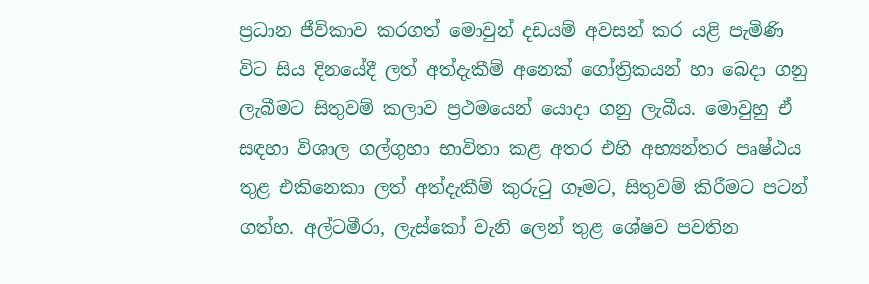ප්‍රධාන ජීවිකාව කරගත් මොවුන් දඩයම් අවසන් කර යළි පැමිණි විට සිය දිනයේදී ලත් අත්දැකීම් අනෙක් ගෝත්‍රිකයන් හා බෙදා ගනු ලැබීමට සිතුවම් කලාව ප්‍රථමයෙන් යොදා ගනු ලැබීය. මොවුහු ඒ සඳහා විශාල ගල්ගුහා භාවිතා කළ අතර එහි අභ්‍යන්තර පෘෂ්ඨය තුළ එකිනෙකා ලත් අත්දැකීම් කුරුටු ගෑමට, සිතුවම් කිරීමට පටන් ගත්හ. අල්ටමීරා, ලැස්කෝ වැනි ලෙන් තුළ ශේෂව පවතින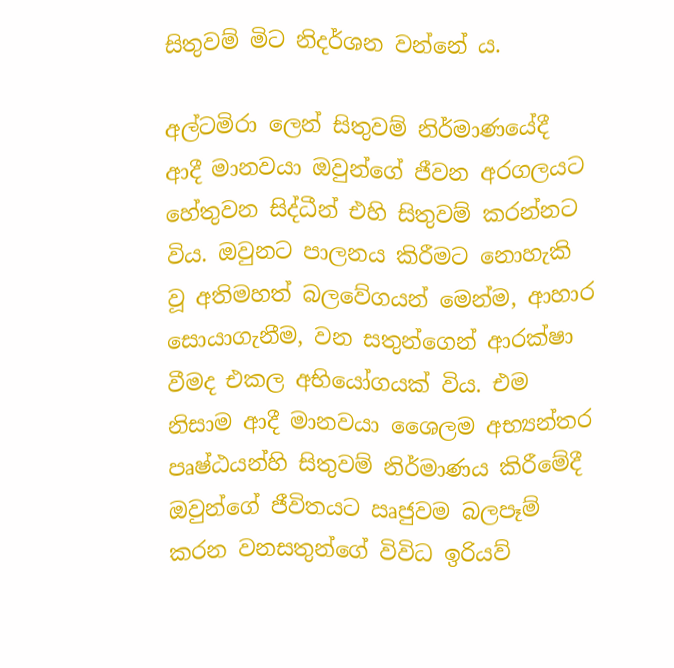සිතුවම් මිට නිදර්ශන වන්නේ ය.

අල්ටමිරා ලෙන් සිතුවම් නිර්මාණයේදී ආදී මානවයා ඔවුන්ගේ ජීවන අරගලයට හේතුවන සිද්ධීන් එහි සිතුවම් කරන්නට විය. ඔවුනට පාලනය කිරීමට නොහැකි වූ අතිමහත් බලවේගයන් මෙන්ම, ආහාර සොයාගැනීම, වන සතුන්ගෙන් ආරක්ෂා වීමද එකල අභියෝගයක් විය. එම නිසාම ආදී මානවයා ශෛලම අභ්‍යන්තර පෘෂ්ඨයන්හි සිතුවම් නිර්මාණය කිරීමේදී ඔවුන්ගේ ජීවිතයට ඍජුවම බලපෑම් කරන වනසතුන්ගේ විවිධ ඉරියව්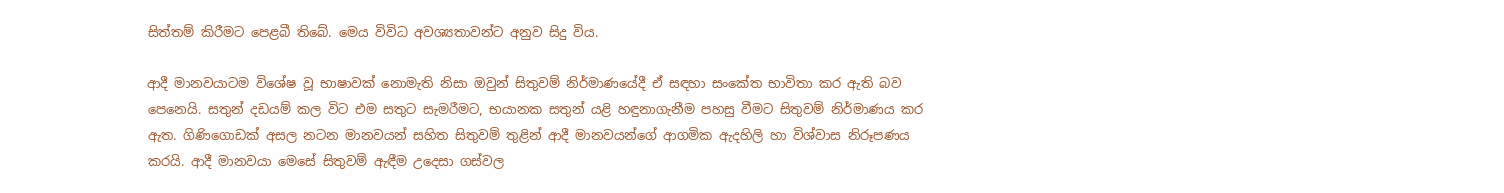සිත්තම් කිරීමට පෙළබී තිබේ. මෙය විවිධ අවශ්‍යතාවන්ට අනුව සිදු විය.

ආදී මානවයාටම විශේෂ වූ භාෂාවක් නොමැති නිසා ඔවුන් සිතුවම් නිර්මාණයේදී ඒ සඳහා සංකේත භාවිතා කර ඇති බව පෙනෙයි. සතුන් දඩයම් කල විට එම සතුට සැමරීමට, භයානක සතුන් යළි හඳුනාගැනීම පහසු වීමට සිතුවම් නිර්මාණය කර ඇත. ගිණිගොඩක් අසල නටන මානවයන් සහිත සිතුවම් තුළින් ආදී මානවයන්ගේ ආගමික ඇදහිලි හා විශ්වාස නිරූපණය කරයි. ආදී මානවයා මෙසේ සිතුවම් ඇඳීම උදෙසා ගස්වල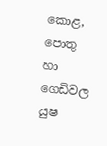කොළ, පොතු හා ගෙඩිවල යුෂ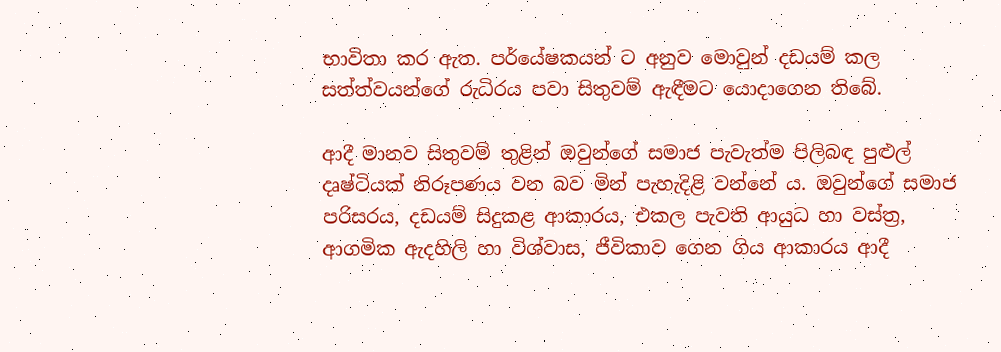භාවිතා කර ඇත. පර්යේෂකයන් ට අනුව මොවුන් දඩයම් කල සත්ත්වයන්ගේ රුධිරය පවා සිතුවම් ඇඳීමට යොදාගෙන තිබේ.

ආදී මානව සිතුවම් තුළින් ඔවුන්ගේ සමාජ පැවැත්ම පිලිබඳ පුළුල් දෘෂ්ටියක් නිරූපණය වන බව මින් පැහැදිළි වන්නේ ය. ඔවුන්ගේ සමාජ පරිසරය, දඩයම් සිදුකළ ආකාරය, එකල පැවති ආයුධ හා වස්ත්‍ර, ආගමික ඇදහිලි හා විශ්වාස, ජීවිකාව ගෙන ගිය ආකාරය ආදී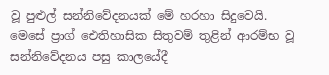වූ පුළුල් සන්නිවේදනයක් මේ හරහා සිදුවෙයි. මෙසේ ප්‍රාග් ඓතිහාසික සිතුවම් තුළින් ආරම්භ වූ සන්නිවේදනය පසු කාලයේදී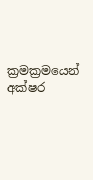ක්‍රමක්‍රමයෙන් අක්ෂර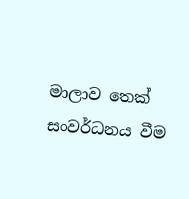මාලාව තෙක් සංවර්ධනය වීම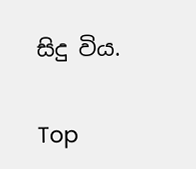සිදු විය.

Top